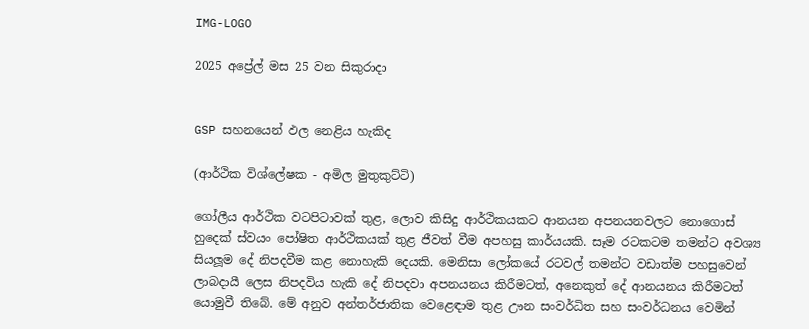IMG-LOGO

2025 අප්‍රේල් මස 25 වන සිකුරාදා


GSP සහනයෙන් ඵල නෙළිය හැකිද

(ආර්ථික විශ්ලේෂක - අමිල මුතුකුට්ටි)

ගෝලීය ආර්ථික වටපිටාවක් තුළ, ලොව කිසිදු ආර්ථිකයකට ආනයන අපනයනවලට නොගොස් හුදෙක් ස්වයං පෝෂිත ආර්ථිකයක් තුළ ජීවත් වීම අපහසු කාර්යයකි. සෑම රටකටම තමන්ට අවශ්‍ය සියලූම දේ නිපදවීම කළ නොහැකි දෙයකි. මෙනිසා ලෝකයේ රටවල් තමන්ට වඩාත්ම පහසුවෙන් ලාබදායී ලෙස නිපදවිය හැකි දේ නිපදවා අපනයනය කිරීමටත්, අනෙකුත් දේ ආනයනය කිරීමටත් යොමුවී තිබේ. මේ අනුව අන්තර්ජාතික වෙළෙඳාම තුළ ඌන සංවර්ධිත සහ සංවර්ධනය වෙමින්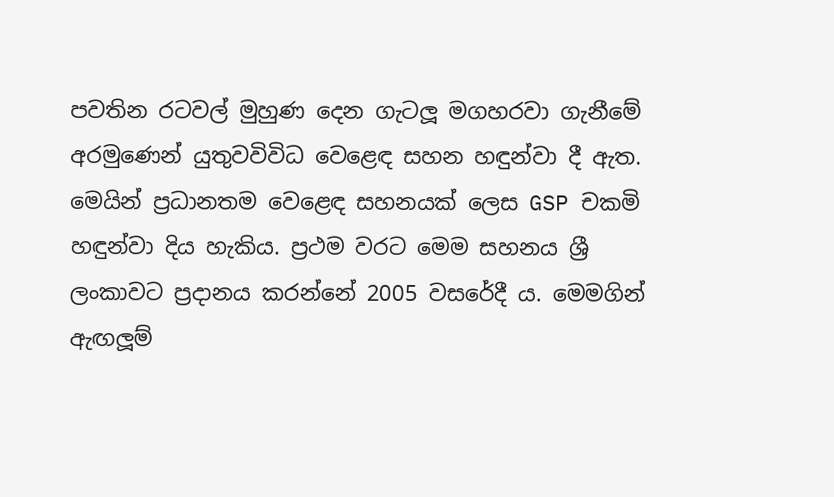පවතින රටවල් මුහුණ දෙන ගැටලූ මගහරවා ගැනීමේ අරමුණෙන් යුතුවවිවිධ වෙළෙඳ සහන හඳුන්වා දී ඇත. මෙයින් ප්‍රධානතම වෙළෙඳ සහනයක් ලෙස GSP චකමි හඳුන්වා දිය හැකිය. ප්‍රථම වරට මෙම සහනය ශ්‍රී ලංකාවට ප්‍රදානය කරන්නේ 2005 වසරේදී ය. මෙමගින් ඇඟලූම්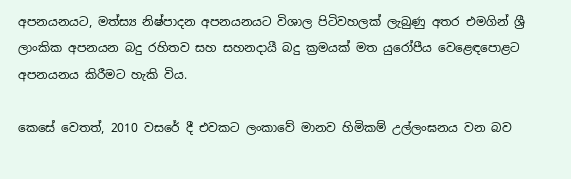අපනයනයට, මත්ස්‍ය නිෂ්පාදන අපනයනයට විශාල පිටිවහලක් ලැබුණු අතර එමගින් ශ්‍රී ලාංකික අපනයන බදු රහිතව සහ සහනදායී බදු ක්‍රමයක් මත යුරෝපීය වෙළෙඳපොළට අපනයනය කිරීමට හැකි විය.

කෙසේ වෙතත්, 2010 වසරේ දී එවකට ලංකාවේ මානව හිමිකම් උල්ලංඝනය වන බව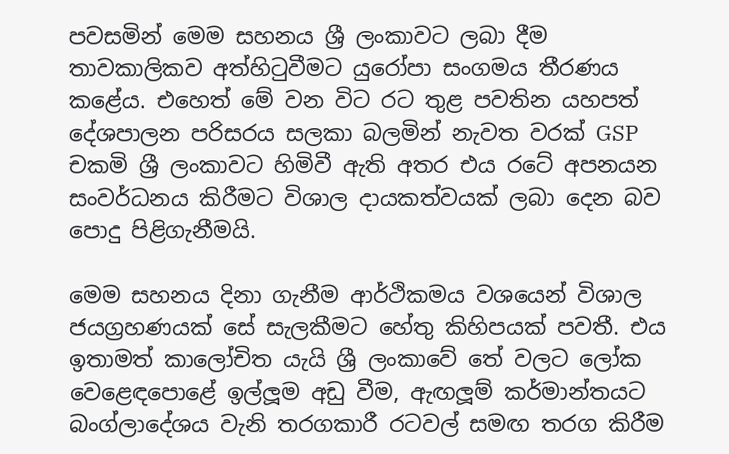පවසමින් මෙම සහනය ශ්‍රී ලංකාවට ලබා දීම තාවකාලිකව අත්හිටුවීමට යුරෝපා සංගමය තීරණය කළේය. එහෙත් මේ වන විට රට තුළ පවතින යහපත් දේශපාලන පරිසරය සලකා බලමින් නැවත වරක් GSP චකමි ශ්‍රී ලංකාවට හිමිවී ඇති අතර එය රටේ අපනයන සංවර්ධනය කිරීමට විශාල දායකත්වයක් ලබා දෙන බව පොදු පිළිගැනීමයි.

මෙම සහනය දිනා ගැනීම ආර්ථිකමය වශයෙන් විශාල ජයග්‍රහණයක් සේ සැලකීමට හේතු කිහිපයක් පවතී. එය ඉතාමත් කාලෝචිත යැයි ශ්‍රී ලංකාවේ තේ වලට ලෝක වෙළෙඳපොළේ ඉල්ලූම අඩු වීම, ඇඟලූම් කර්මාන්තයට බංග්ලාදේශය වැනි තරගකාරී රටවල් සමඟ තරග කිරීම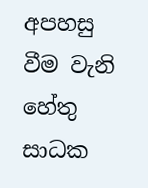අපහසු වීම වැනි හේතු සාධක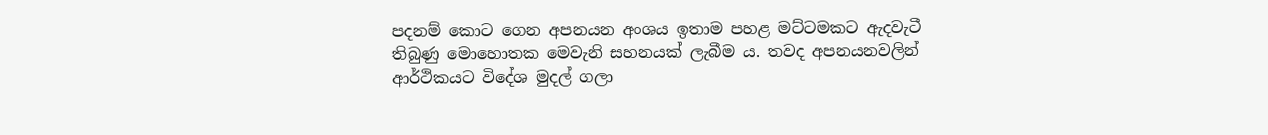පදනම් කොට ගෙන අපනයන අංශය ඉතාම පහළ මට්ටමකට ඇදවැටී තිබුණු මොහොතක මෙවැනි සහනයක් ලැබීම ය. තවද අපනයනවලින් ආර්ථිකයට විදේශ මුදල් ගලා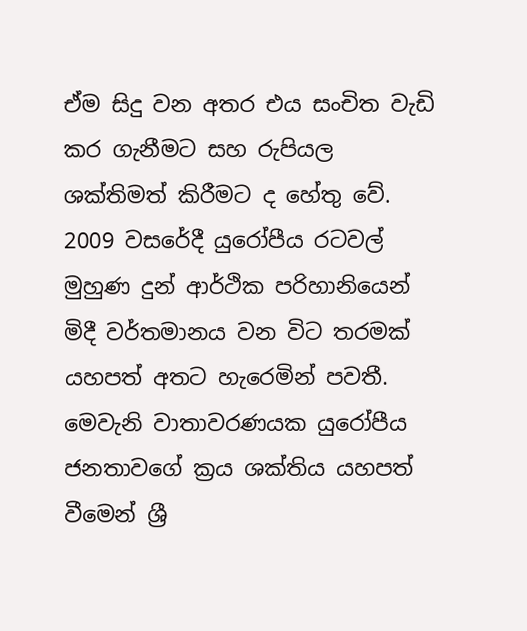ඒම සිදු වන අතර එය සංචිත වැඩි කර ගැනීමට සහ රුපියල ශක්තිමත් කිරීමට ද හේතු වේ. 2009 වසරේදී යුරෝපීය රටවල් මුහුණ දුන් ආර්ථික පරිහානියෙන් මිදී වර්තමානය වන විට තරමක් යහපත් අතට හැරෙමින් පවතී. මෙවැනි වාතාවරණයක යුරෝපීය ජනතාවගේ ක්‍රය ශක්තිය යහපත් වීමෙන් ශ්‍රී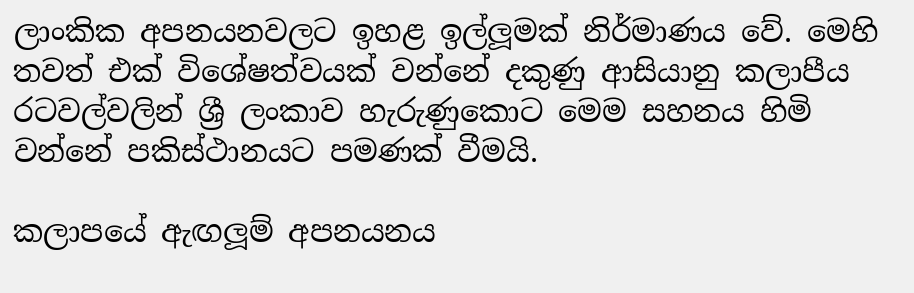ලාංකික අපනයනවලට ඉහළ ඉල්ලූමක් නිර්මාණය වේ. මෙහි තවත් එක් විශේෂත්වයක් වන්නේ දකුණු ආසියානු කලාපීය රටවල්වලින් ශ්‍රී ලංකාව හැරුණුකොට මෙම සහනය හිමි වන්නේ පකිස්ථානයට පමණක් වීමයි.

කලාපයේ ඇඟලූම් අපනයනය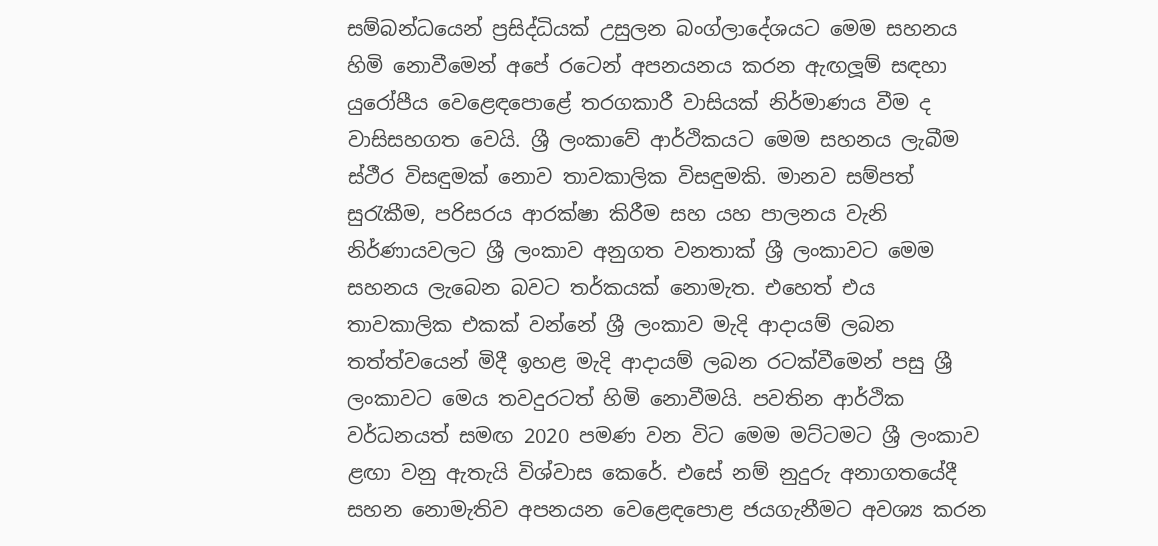සම්බන්ධයෙන් ප්‍රසිද්ධියක් උසුලන බංග්ලාදේශයට මෙම සහනය හිමි නොවීමෙන් අපේ රටෙන් අපනයනය කරන ඇඟලූම් සඳහා යුරෝපීය වෙළෙඳපොළේ තරගකාරී වාසියක් නිර්මාණය වීම ද වාසිසහගත වෙයි. ශ්‍රී ලංකාවේ ආර්ථිකයට මෙම සහනය ලැබීම ස්ථීර විසඳුමක් නොව තාවකාලික විසඳුමකි. මානව සම්පත් සුරැකීම, පරිසරය ආරක්ෂා කිරීම සහ යහ පාලනය වැනි නිර්ණායවලට ශ්‍රී ලංකාව අනුගත වනතාක් ශ්‍රී ලංකාවට මෙම සහනය ලැබෙන බවට තර්කයක් නොමැත. එහෙත් එය තාවකාලික එකක් වන්නේ ශ්‍රී ලංකාව මැදි ආදායම් ලබන තත්ත්වයෙන් මිදී ඉහළ මැදි ආදායම් ලබන රටක්වීමෙන් පසු ශ්‍රී ලංකාවට මෙය තවදුරටත් හිමි නොවීමයි. පවතින ආර්ථික වර්ධනයත් සමඟ 2020 පමණ වන විට මෙම මට්ටමට ශ්‍රී ලංකාව ළඟා වනු ඇතැයි විශ්වාස කෙරේ. එසේ නම් නුදුරු අනාගතයේදී සහන නොමැතිව අපනයන වෙළෙඳපොළ ජයගැනීමට අවශ්‍ය කරන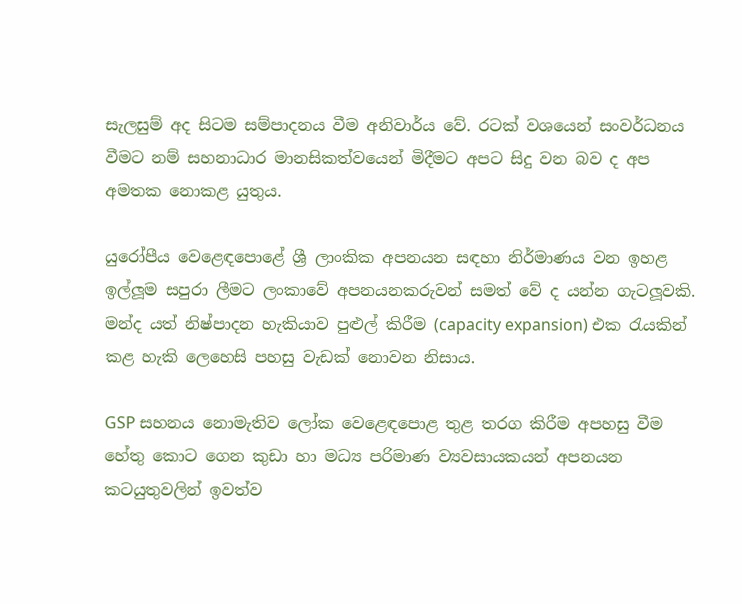සැලසුම් අද සිටම සම්පාදනය වීම අනිවාර්ය වේ. රටක් වශයෙන් සංවර්ධනය වීමට නම් සහනාධාර මානසිකත්වයෙන් මිදීමට අපට සිදු වන බව ද අප අමතක නොකළ යුතුය.

යුරෝපීය වෙළෙඳපොළේ ශ්‍රී ලාංකික අපනයන සඳහා නිර්මාණය වන ඉහළ ඉල්ලූම සපුරා ලීමට ලංකාවේ අපනයනකරුවන් සමත් වේ ද යන්න ගැටලූවකි. මන්ද යත් නිෂ්පාදන හැකියාව පුළුල් කිරීම (capacity expansion) එක රැයකින් කළ හැකි ලෙහෙසි පහසු වැඩක් නොවන නිසාය.

GSP සහනය නොමැතිව ලෝක වෙළෙඳපොළ තුළ තරග කිරීම අපහසු වීම හේතු කොට ගෙන කුඩා හා මධ්‍ය පරිමාණ ව්‍යවසායකයන් අපනයන කටයුතුවලින් ඉවත්ව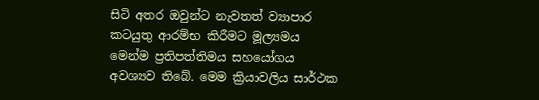සිටි අතර ඔවුන්ට නැවතත් ව්‍යාපාර කටයුතු ආරම්භ කිරීමට මූල්‍යමය මෙන්ම ප්‍රතිපත්තිමය සහයෝගය අවශ්‍යව තිබේ. මෙම ක්‍රියාවලිය සාර්ථක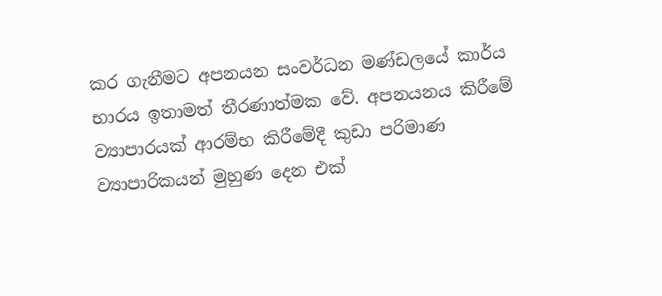කර ගැනීමට අපනයන සංවර්ධන මණ්ඩලයේ කාර්ය භාරය ඉතාමත් තීරණාත්මක වේ. අපනයනය කිරීමේ ව්‍යාපාරයක් ආරම්භ කිරීමේදී කුඩා පරිමාණ ව්‍යාපාරිකයන් මුහුණ දෙන එක්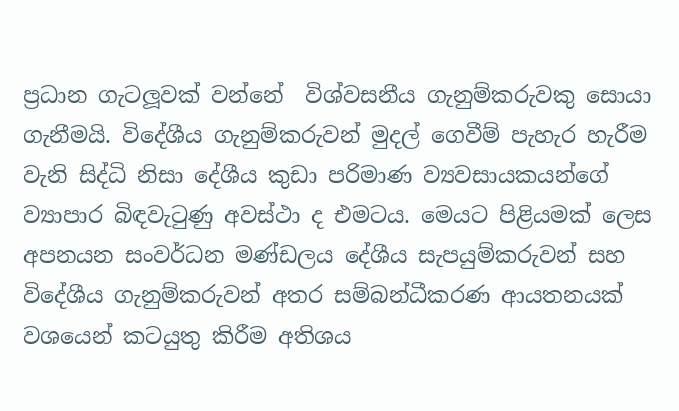ප්‍රධාන ගැටලූවක් වන්නේ  විශ්වසනීය ගැනුම්කරුවකු සොයා ගැනීමයි. විදේශීය ගැනුම්කරුවන් මුදල් ගෙවීම් පැහැර හැරීම වැනි සිද්ධි නිසා දේශීය කුඩා පරිමාණ ව්‍යවසායකයන්ගේ ව්‍යාපාර බිඳවැටුණු අවස්ථා ද එමටය. මෙයට පිළියමක් ලෙස අපනයන සංවර්ධන මණ්ඩලය දේශීය සැපයුම්කරුවන් සහ විදේශීය ගැනුම්කරුවන් අතර සම්බන්ධීකරණ ආයතනයක් වශයෙන් කටයුතු කිරීම අතිශය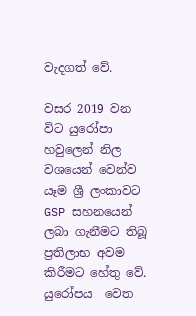වැදගත් වේ.

වසර 2019 වන විට යුරෝපා හවුලෙන් නිල වශයෙන් වෙන්ව යෑම ශ්‍රී ලංකාවට GSP සහනයෙන් ලබා ගැනීමට තිබූ ප්‍රතිලාභ අවම කිරීමට හේතු වේ. යුරෝපය  වෙත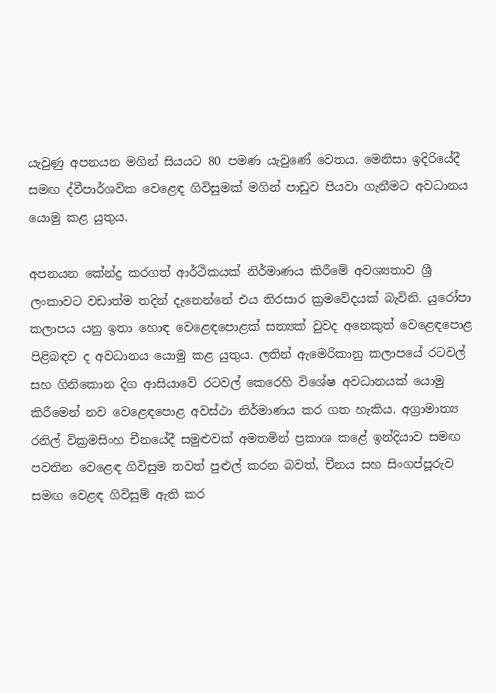යැවුණු අපනයන මගින් සියයට 80 පමණ යැවුණේ වෙතය. මෙනිසා ඉදිරියේදී සමඟ ද්වීපාර්ශවික වෙළෙඳ ගිවිසුමක් මගින් පාඩුව පියවා ගැනීමට අවධානය යොමු කළ යුතුය.

අපනයන කේන්ද්‍ර කරගත් ආර්ථිකයක් නිර්මාණය කිරීමේ අවශ්‍යතාව ශ්‍රී ලංකාවට වඩාත්ම තදින් දැනෙන්නේ එය තිරසාර ක්‍රමවේදයක් බැවිනි. යුරෝපා කලාපය යනු ඉතා හොඳ වෙළෙඳපොළක් සත්‍යක් වුවද අනෙකුත් වෙළෙඳපොළ පිළිබඳව ද අවධානය යොමු කළ යුතුය. ලතින් ඇමෙරිකානු කලාපයේ රටවල් සහ ගිනිකොන දිග ආසියාවේ රටවල් කෙරෙහි විශේෂ අවධානයක් යොමු කිරීමෙන් නව වෙළෙඳපොළ අවස්ථා නිර්මාණය කර ගත හැකිය. අග්‍රාමාත්‍ය රනිල් වික්‍රමසිංහ චීනයේදී සමුළුවක් අමතමින් ප්‍රකාශ කළේ ඉන්දියාව සමඟ පවතින වෙළෙඳ ගිවිසුම තවත් පුළුල් කරන බවත්, චීනය සහ සිංගප්පූරුව සමඟ වෙළඳ ගිවිසුම් ඇති කර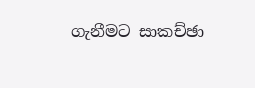ගැනීමට සාකච්ඡා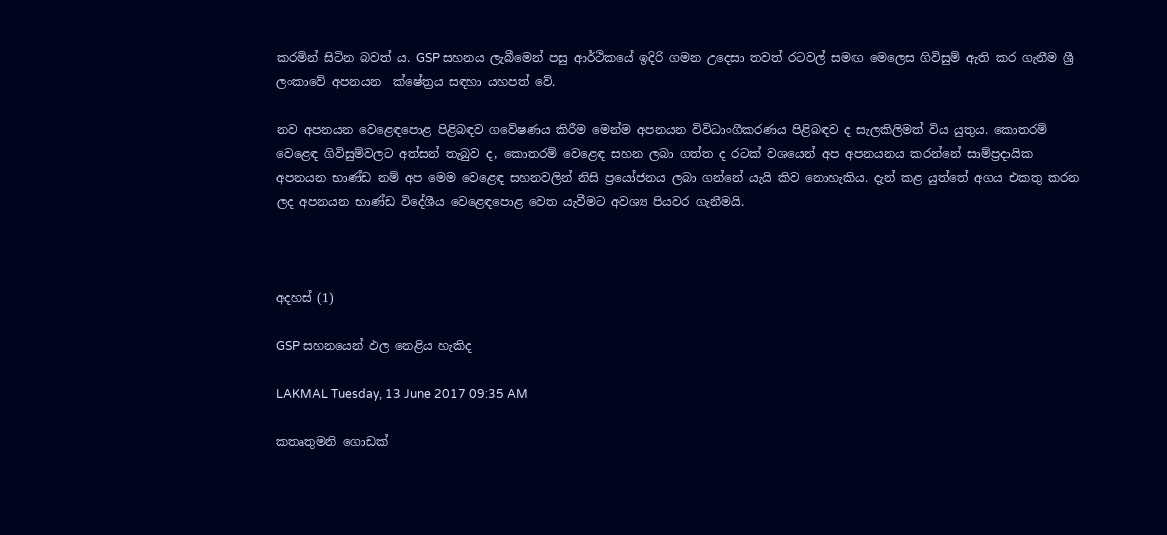කරමින් සිටින බවත් ය. GSP සහනය ලැබීමෙන් පසු ආර්ථිකයේ ඉදිරි ගමන උදෙසා තවත් රටවල් සමඟ මෙලෙස ගිවිසුම් ඇති කර ගැනීම ශ්‍රී ලංකාවේ අපනයන  ක්ෂේත්‍රය සඳහා යහපත් වේ.

නව අපනයන වෙළෙඳපොළ පිළිබඳව ගවේෂණය කිරීම මෙන්ම අපනයන විවිධාංගීකරණය පිළිබඳව ද සැලකිලිමත් විය යුතුය. කොතරම් වෙළෙඳ ගිවිසුම්වලට අත්සන් තැබුව ද, කොතරම් වෙළෙඳ සහන ලබා ගත්ත ද රටක් වශයෙන් අප අපනයනය කරන්නේ සාම්ප්‍රදායික අපනයන භාණ්ඩ නම් අප මෙම වෙළෙඳ සහනවලින් නිසි ප්‍රයෝජනය ලබා ගන්නේ යැයි කිව නොහැකිය. දැන් කළ යුත්තේ අගය එකතු කරන ලද අපනයන භාණ්ඩ විදේශීය වෙළෙඳපොළ වෙත යැවීමට අවශ්‍ය පියවර ගැනීමයි.



අදහස් (1)

GSP සහනයෙන් ඵල නෙළිය හැකිද

LAKMAL Tuesday, 13 June 2017 09:35 AM

කතෘතුමනි ගොඩක්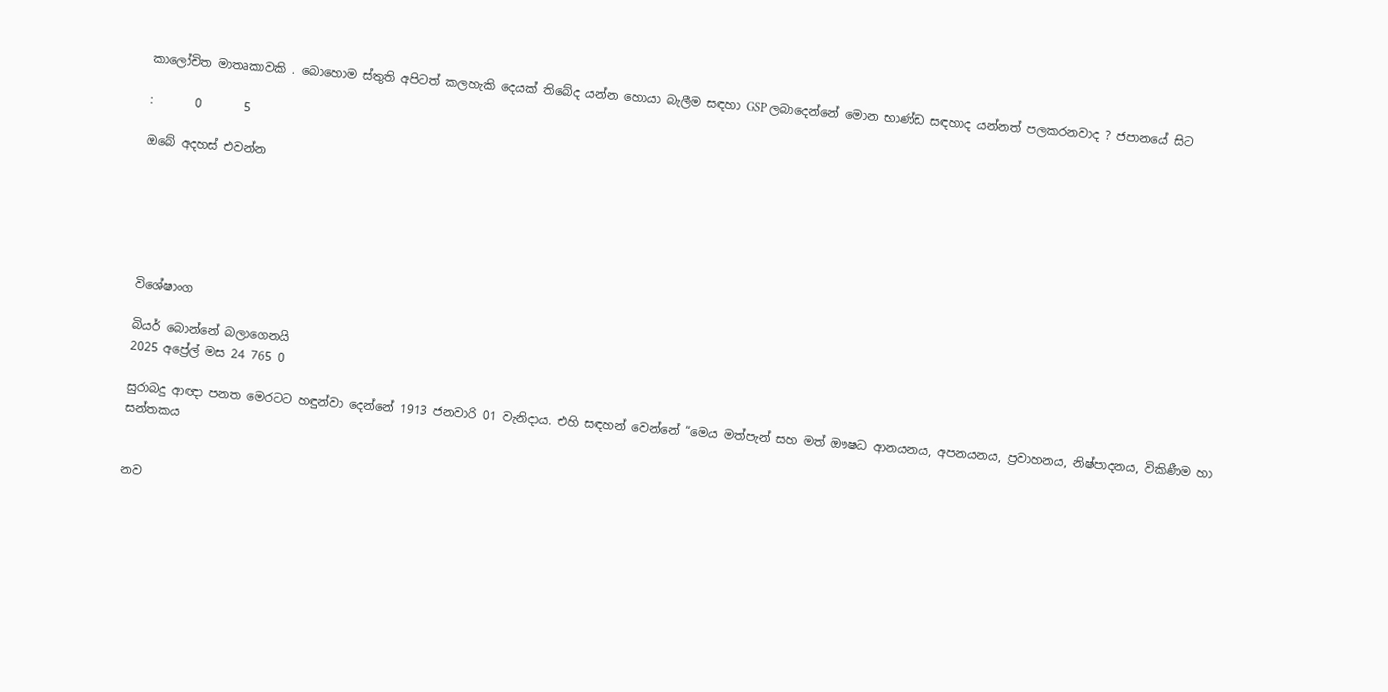කාලෝචිත මාතෘකාවකි . බොහොම ස්තුති අපිටත් කලහැකි දෙයක් තිබේද යන්න හොයා බැලීම සඳහා GSP ලබාදෙන්නේ මොන භාණ්ඩ සඳහාද යන්නත් පලකරනවාද ? ජපානයේ සිට

:       0       5

ඔබේ අදහස් එවන්න






විශේෂාංග

බියර් බොන්නේ බලාගෙනයි
2025 අප්‍රේල් මස 24 765 0

සුරාබදු ආඥා පනත මෙරටට හඳුන්වා දෙන්නේ 1913 ජනවාරි 01 වැනිදාය. එහි සඳහන් වෙන්නේ “මෙය මත්පැන් සහ මත් ඖෂධ ආනයනය, අපනයනය, ප්‍රවාහනය, නිෂ්පාදනය, විකිණීම හා සන්තකය


නව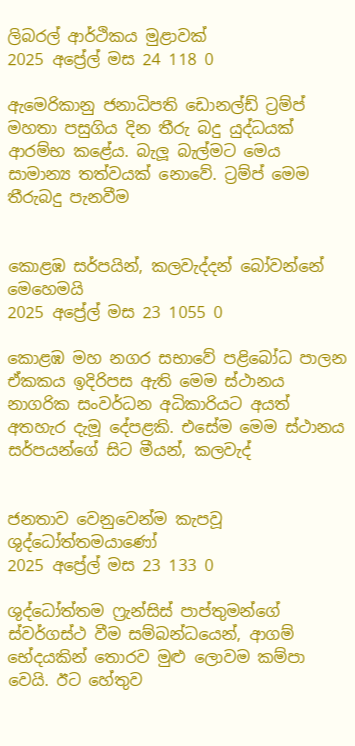ලිබරල් ආර්ථිකය මුළාවක්
2025 අප්‍රේල් මස 24 118 0

ඇමෙරිකානු ජනාධිපති ඩොනල්ඩ් ට්‍රම්ප් මහතා පසුගිය දින තීරු බදු යුද්ධයක් ආරම්භ කළේය. බැලූ බැල්මට මෙය සාමාන්‍ය තත්වයක් නොවේ. ට්‍රම්ප් මෙම තීරුබදු පැනවීම


කොළඹ සර්පයින්, කලවැද්දන් බෝවන්නේ මෙහෙමයි
2025 අප්‍රේල් මස 23 1055 0

කොළඹ මහ නගර සභාවේ පළිබෝධ පාලන ඒකකය ඉදිරිපස ඇති මෙම ස්ථානය නාගරික සංවර්ධන අධිකාරියට අයත් අතහැර දැමූ දේපළකි. එසේම මෙම ස්ථානය සර්පයන්ගේ සිට මීයන්, කලවැද්


ජනතාව වෙනුවෙන්ම කැපවූ ශුද්ධෝත්තමයාණෝ
2025 අප්‍රේල් මස 23 133 0

ශුද්ධෝත්තම ෆ්‍රැන්සිස් පාප්තුමන්ගේ ස්වර්ගස්ථ වීම සම්බන්ධයෙන්, ආගම් භේදයකින් තොරව මුළු ලොවම කම්පා වෙයි. ඊට හේතුව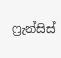ෆ්‍රැන්සිස්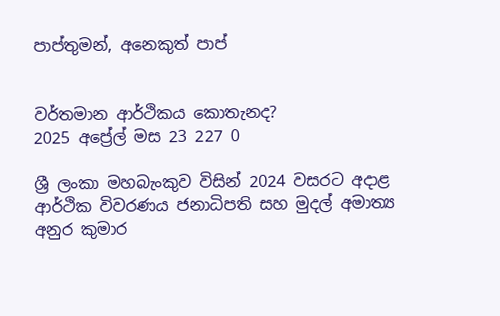පාප්තුමන්, අනෙකුත් පාප්


වර්තමාන ආර්ථිකය කොතැනද?
2025 අප්‍රේල් මස 23 227 0

ශ්‍රී ලංකා මහබැංකුව විසින් 2024 වසරට අදාළ ආර්ථික විවරණය ජනාධිපති සහ මුදල් අමාත්‍ය අනුර කුමාර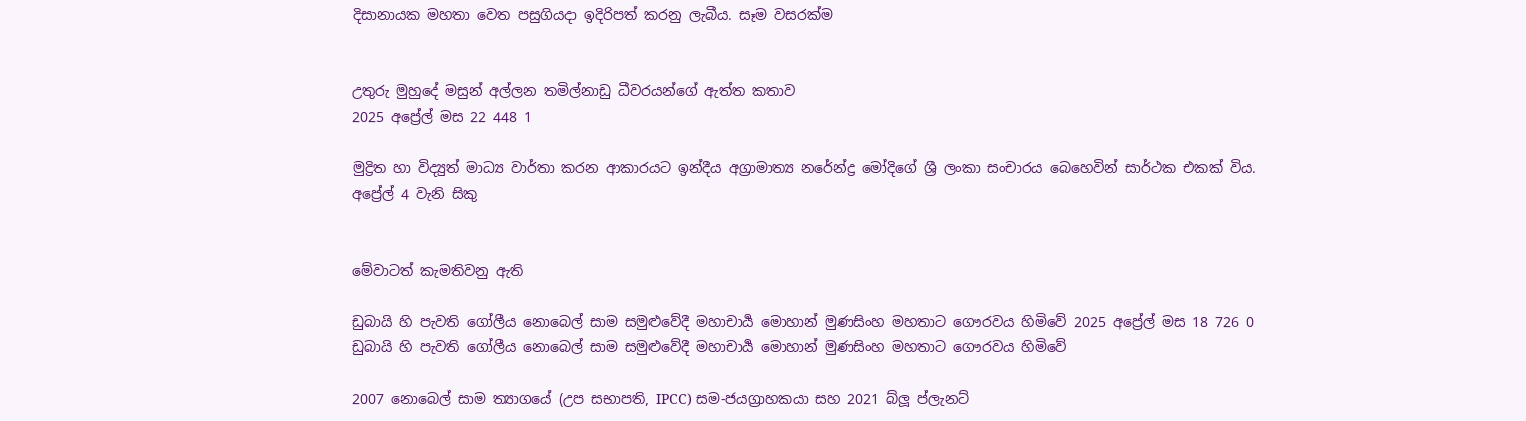දිසානායක මහතා වෙත පසුගියදා ඉදිරිපත් කරනු ලැබීය. සෑම වසරක්ම


උතුරු මුහුදේ මසුන් අල්ලන තමිල්නාඩු ධීවරයන්ගේ ඇත්ත කතාව
2025 අප්‍රේල් මස 22 448 1

මුද්‍රිත හා විද්‍යුත් මාධ්‍ය වාර්තා කරන ආකාරයට ඉන්දීය අග්‍රාමාත්‍ය නරේන්ද්‍ර මෝදිගේ ශ්‍රී ලංකා සංචාරය බෙහෙවින් සාර්ථක එකක් විය. අප්‍රේල් 4 වැනි සිකු


මේවාටත් කැමතිවනු ඇති

ඩුබායි හි පැවති ගෝලීය නොබෙල් සාම සමුළුවේදී මහාචාර්‍ය මොහාන් මුණසිංහ මහතාට ගෞරවය හිමිවේ 2025 අප්‍රේල් මස 18 726 0
ඩුබායි හි පැවති ගෝලීය නොබෙල් සාම සමුළුවේදී මහාචාර්‍ය මොහාන් මුණසිංහ මහතාට ගෞරවය හිමිවේ

2007 නොබෙල් සාම ත්‍යාගයේ (උප සභාපති, IPCC) සම-ජයග්‍රාහකයා සහ 2021 බ්ලූ ප්ලැනට්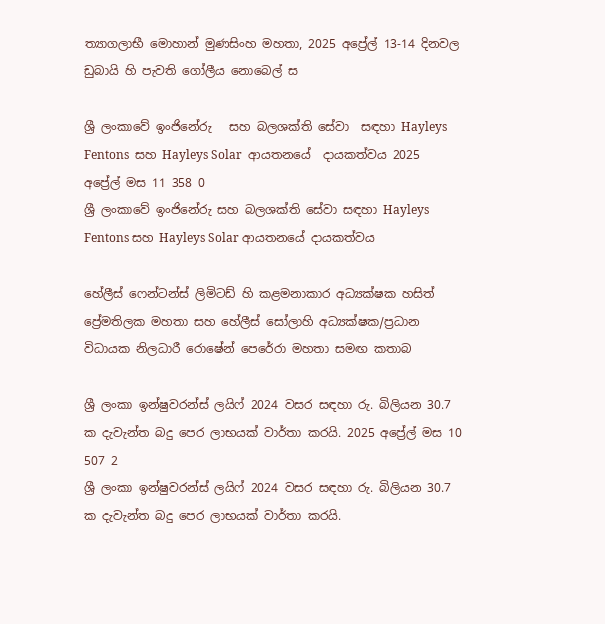ත්‍යාගලාභී මොහාන් මුණසිංහ මහතා, 2025 අප්‍රේල් 13-14 දිනවල ඩුබායි හි පැවති ගෝලීය නොබෙල් ස

ශ්‍රී ලංකාවේ ඉංජිනේරු   සහ බලශක්ති සේවා  සඳහා Hayleys Fentons  සහ Hayleys Solar  ආයතනයේ  දායකත්වය 2025 අප්‍රේල් මස 11 358 0
ශ්‍රී ලංකාවේ ඉංජිනේරු සහ බලශක්ති සේවා සඳහා Hayleys Fentons සහ Hayleys Solar ආයතනයේ දායකත්වය

හේලීස් ෆෙන්ටන්ස් ලිමිටඩ් හි කළමනාකාර අධ්‍යක්ෂක හසිත් ප්‍රේමතිලක මහතා සහ හේලීස් සෝලාහි අධ්‍යක්ෂක/ප්‍රධාන විධායක නිලධාරී රොෂේන් පෙරේරා මහතා සමඟ කතාබ

ශ්‍රී ලංකා ඉන්ෂුවරන්ස් ලයිෆ් 2024 වසර සඳහා රු. බිලියන 30.7 ක දැවැන්ත බදු පෙර ලාභයක් වාර්තා කරයි. 2025 අප්‍රේල් මස 10 507 2
ශ්‍රී ලංකා ඉන්ෂුවරන්ස් ලයිෆ් 2024 වසර සඳහා රු. බිලියන 30.7 ක දැවැන්ත බදු පෙර ලාභයක් වාර්තා කරයි.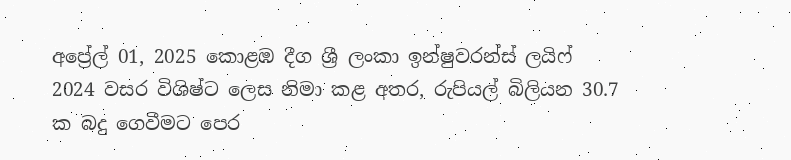අප්‍රේල් 01, 2025 කොළඹ දීග ශ්‍රී ලංකා ඉන්ෂුවරන්ස් ලයිෆ් 2024 වසර විශිෂ්ට ලෙස නිමා කළ අතර, රුපියල් බිලියන 30.7 ක බදු ගෙවීමට පෙර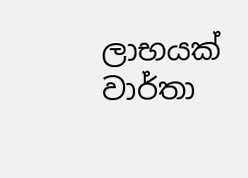ලාභයක් වාර්තා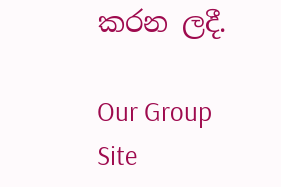කරන ලදී.

Our Group Site